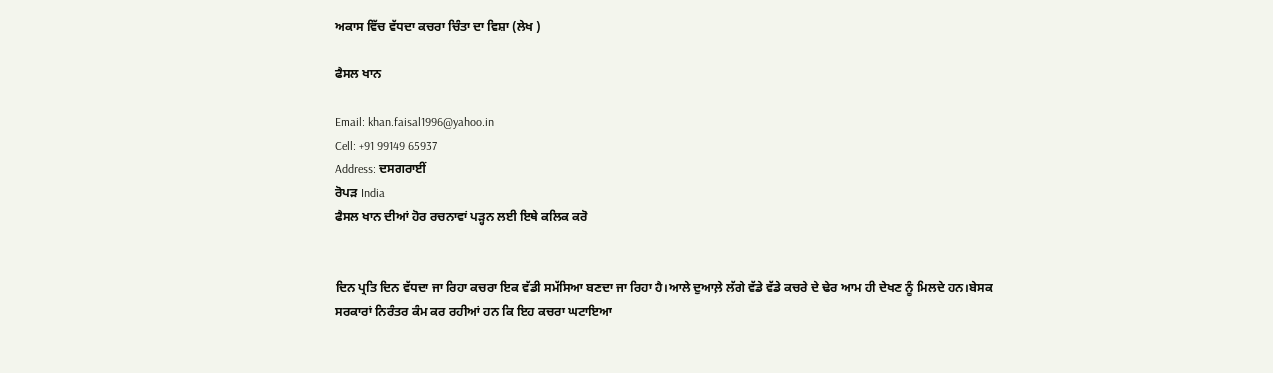ਅਕਾਸ ਵਿੱਚ ਵੱਧਦਾ ਕਚਰਾ ਚਿੰਤਾ ਦਾ ਵਿਸ਼ਾ (ਲੇਖ )

ਫੈਸਲ ਖਾਨ

Email: khan.faisal1996@yahoo.in
Cell: +91 99149 65937
Address: ਦਸਗਰਾਈਂ
ਰੋਪੜ India
ਫੈਸਲ ਖਾਨ ਦੀਆਂ ਹੋਰ ਰਚਨਾਵਾਂ ਪੜ੍ਹਨ ਲਈ ਇਥੇ ਕਲਿਕ ਕਰੋ


ਦਿਨ ਪ੍ਰਤਿ ਦਿਨ ਵੱਧਦਾ ਜਾ ਰਿਹਾ ਕਚਰਾ ਇਕ ਵੱਡੀ ਸਮੱਸਿਆ ਬਣਦਾ ਜਾ ਰਿਹਾ ਹੈ।ਆਲੇ ਦੁਆਲ਼ੇ ਲੱਗੇ ਵੱਡੇ ਵੱਡੇ ਕਚਰੇ ਦੇ ਢੇਰ ਆਮ ਹੀ ਦੇਖਣ ਨੂੰ ਮਿਲਦੇ ਹਨ।ਬੇਸਕ ਸਰਕਾਰਾਂ ਨਿਰੰਤਰ ਕੰਮ ਕਰ ਰਹੀਆਂ ਹਨ ਕਿ ਇਹ ਕਚਰਾ ਘਟਾਇਆ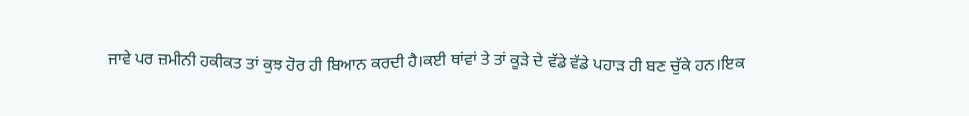ਜਾਵੇ ਪਰ ਜ਼ਮੀਨੀ ਹਕੀਕਤ ਤਾਂ ਕੁਝ ਹੋਰ ਹੀ ਬਿਆਨ ਕਰਦੀ ਹੈ।ਕਈ ਥਾਂਵਾਂ ਤੇ ਤਾਂ ਕੂੜੇ ਦੇ ਵੱਡੇ ਵੱਡੇ ਪਹਾੜ ਹੀ ਬਣ ਚੁੱਕੇ ਹਨ।ਇਕ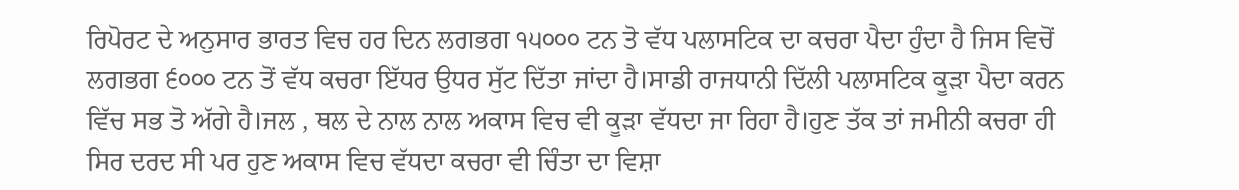ਰਿਪੋਰਟ ਦੇ ਅਨੁਸਾਰ ਭਾਰਤ ਵਿਚ ਹਰ ਦਿਨ ਲਗਭਗ ੧੫੦੦੦ ਟਨ ਤੋ ਵੱਧ ਪਲਾਸਟਿਕ ਦਾ ਕਚਰਾ ਪੈਦਾ ਹੁੰਦਾ ਹੈ ਜਿਸ ਵਿਚੋਂ ਲਗਭਗ ੬੦੦੦ ਟਨ ਤੋਂ ਵੱਧ ਕਚਰਾ ਇੱਧਰ ਉਧਰ ਸੁੱਟ ਦਿੱਤਾ ਜਾਂਦਾ ਹੈ।ਸਾਡੀ ਰਾਜਧਾਨੀ ਦਿੱਲੀ ਪਲਾਸਟਿਕ ਕੂੜਾ ਪੈਦਾ ਕਰਨ ਵਿੱਚ ਸਭ ਤੋ ਅੱਗੇ ਹੈ।ਜਲ , ਥਲ ਦੇ ਨਾਲ ਨਾਲ ਅਕਾਸ ਵਿਚ ਵੀ ਕੂੜਾ ਵੱਧਦਾ ਜਾ ਰਿਹਾ ਹੈ।ਹੁਣ ਤੱਕ ਤਾਂ ਜਮੀਨੀ ਕਚਰਾ ਹੀ ਸਿਰ ਦਰਦ ਸੀ ਪਰ ਹੁਣ ਅਕਾਸ ਵਿਚ ਵੱਧਦਾ ਕਚਰਾ ਵੀ ਚਿੰਤਾ ਦਾ ਵਿਸ਼ਾ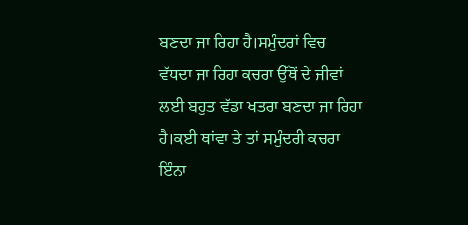ਬਣਦਾ ਜਾ ਰਿਹਾ ਹੈ।ਸਮੁੰਦਰਾਂ ਵਿਚ ਵੱਧਦਾ ਜਾ ਰਿਹਾ ਕਚਰਾ ਉੱਥੋਂ ਦੇ ਜੀਵਾਂ ਲਈ ਬਹੁਤ ਵੱਡਾ ਖਤਰਾ ਬਣਦਾ ਜਾ ਰਿਹਾ ਹੈ।ਕਈ ਥਾਂਵਾ ਤੇ ਤਾਂ ਸਮੁੰਦਰੀ ਕਚਰਾ ਇੰਨਾ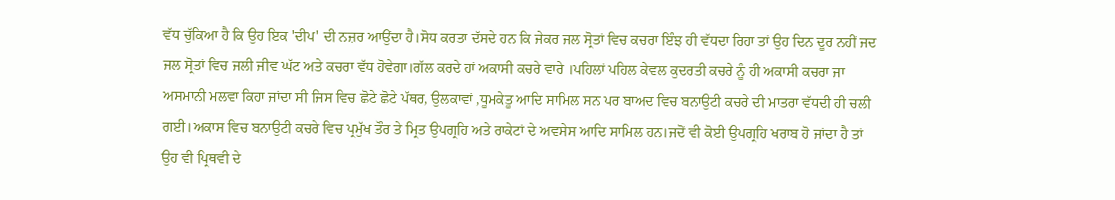ਵੱਧ ਚੁੱਕਿਆ ਹੈ ਕਿ ਉਹ ਇਕ 'ਦੀਪ' ਦੀ ਨਜ਼ਰ ਆਉਂਦਾ ਹੈ।ਸੋਧ ਕਰਤਾ ਦੱਸਦੇ ਹਨ ਕਿ ਜੇਕਰ ਜਲ ਸ੍ਰੋਤਾਂ ਵਿਚ ਕਚਰਾ ਇੰਝ ਹੀ ਵੱਧਦਾ ਰਿਹਾ ਤਾਂ ਉਹ ਦਿਨ ਦੂਰ ਨਹੀਂ ਜਦ ਜਲ ਸ੍ਰੋਤਾਂ ਵਿਚ ਜਲੀ ਜੀਵ ਘੱਟ ਅਤੇ ਕਚਰਾ ਵੱਧ ਹੋਵੇਗਾ।ਗੱਲ ਕਰਦੇ ਹਾਂ ਅਕਾਸੀ ਕਚਰੇ ਵਾਰੇ ।ਪਹਿਲਾਂ ਪਹਿਲ ਕੇਵਲ ਕੁਦਰਤੀ ਕਚਰੇ ਨੂੰ ਹੀ ਅਕਾਸੀ ਕਚਰਾ ਜਾ ਅਸਮਾਨੀ ਮਲਵਾ ਕਿਹਾ ਜਾਂਦਾ ਸੀ ਜਿਸ ਵਿਚ ਛੋਟੇ ਛੋਟੇ ਪੱਥਰ, ਉਲਕਾਵਾਂ ,ਧੂਮਕੇਤੂ ਆਦਿ ਸਾਮਿਲ ਸਨ ਪਰ ਬਾਅਦ ਵਿਚ ਬਨਾਉਟੀ ਕਚਰੇ ਦੀ ਮਾਤਰਾ ਵੱਧਦੀ ਹੀ ਚਲੀ ਗਈ।ਅਕਾਸ ਵਿਚ ਬਨਾਉਟੀ ਕਚਰੇ ਵਿਚ ਪ੍ਰਮੁੱਖ ਤੌਰ ਤੇ ਮ੍ਰਿਤ ਉਪਗ੍ਰਹਿ ਅਤੇ ਰਾਕੇਟਾਂ ਦੇ ਅਵਸੇਸ ਆਦਿ ਸਾਮਿਲ ਹਨ।ਜਦੋਂ ਵੀ ਕੋਈ ਉਪਗ੍ਰਹਿ ਖਰਾਬ ਹੋ ਜਾਂਦਾ ਹੈ ਤਾਂ ਉਹ ਵੀ ਪ੍ਰਿਥਵੀ ਦੇ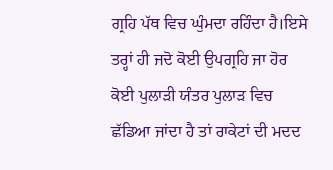ਗ੍ਰਹਿ ਪੱਥ ਵਿਚ ਘੁੰਮਦਾ ਰਹਿੰਦਾ ਹੈ।ਇਸੇ ਤਰ੍ਹਾਂ ਹੀ ਜਦੋ ਕੋਈ ਉਪਗ੍ਰਹਿ ਜਾ ਹੋਰ ਕੋਈ ਪੁਲਾੜੀ ਯੰਤਰ ਪੁਲਾੜ ਵਿਚ ਛੱਡਿਆ ਜਾਂਦਾ ਹੈ ਤਾਂ ਰਾਕੇਟਾਂ ਦੀ ਮਦਦ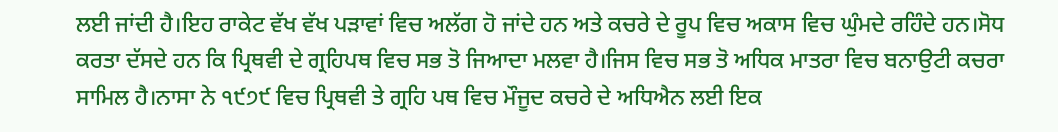ਲਈ ਜਾਂਦੀ ਹੈ।ਇਹ ਰਾਕੇਟ ਵੱਖ ਵੱਖ ਪੜਾਵਾਂ ਵਿਚ ਅਲੱਗ ਹੋ ਜਾਂਦੇ ਹਨ ਅਤੇ ਕਚਰੇ ਦੇ ਰੂਪ ਵਿਚ ਅਕਾਸ ਵਿਚ ਘੁੰਮਦੇ ਰਹਿੰਦੇ ਹਨ।ਸੋਧ ਕਰਤਾ ਦੱਸਦੇ ਹਨ ਕਿ ਪ੍ਰਿਥਵੀ ਦੇ ਗ੍ਰਹਿਪਥ ਵਿਚ ਸਭ ਤੋ ਜਿਆਦਾ ਮਲਵਾ ਹੈ।ਜਿਸ ਵਿਚ ਸਭ ਤੋ ਅਧਿਕ ਮਾਤਰਾ ਵਿਚ ਬਨਾਉਟੀ ਕਚਰਾ ਸਾਮਿਲ ਹੈ।ਨਾਸਾ ਨੇ ੧੯੭੯ ਵਿਚ ਪ੍ਰਿਥਵੀ ਤੇ ਗ੍ਰਹਿ ਪਥ ਵਿਚ ਮੌਜੂਦ ਕਚਰੇ ਦੇ ਅਧਿਐਨ ਲਈ ਇਕ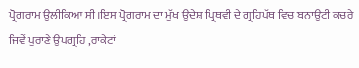ਪ੍ਰੋਗਰਾਮ ਉਲੀਕਿਆ ਸੀ।ਇਸ ਪ੍ਰੋਗਰਾਮ ਦਾ ਮੁੱਖ ਉਦੇਸ਼ ਪ੍ਰਿਥਵੀ ਦੇ ਗ੍ਰਹਿਪੱਥ ਵਿਚ ਬਨਾਉਟੀ ਕਚਰੇ ਜਿਵੇਂ ਪੁਰਾਣੇ ਉਪਗ੍ਰਹਿ ,ਰਾਕੇਟਾਂ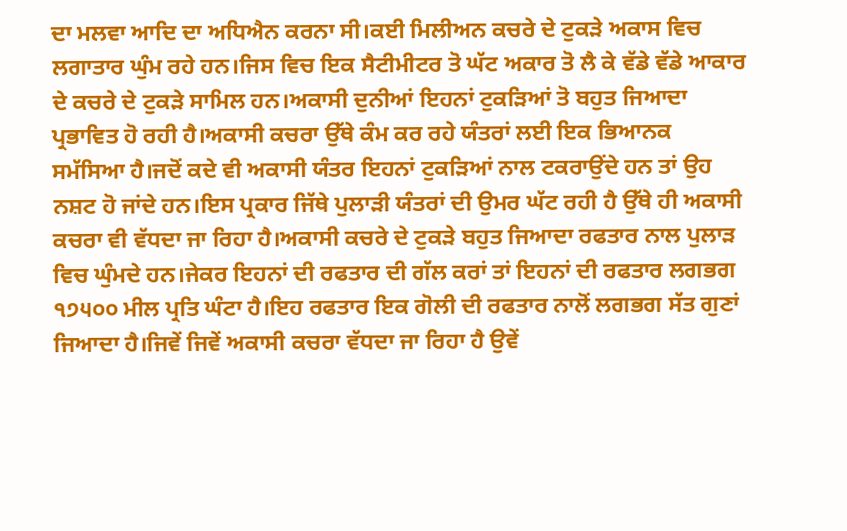ਦਾ ਮਲਵਾ ਆਦਿ ਦਾ ਅਧਿਐਨ ਕਰਨਾ ਸੀ।ਕਈ ਮਿਲੀਅਨ ਕਚਰੇ ਦੇ ਟੁਕੜੇ ਅਕਾਸ ਵਿਚ ਲਗਾਤਾਰ ਘੁੰਮ ਰਹੇ ਹਨ।ਜਿਸ ਵਿਚ ਇਕ ਸੈਟੀਮੀਟਰ ਤੋ ਘੱਟ ਅਕਾਰ ਤੋ ਲੈ ਕੇ ਵੱਡੇ ਵੱਡੇ ਆਕਾਰ ਦੇ ਕਚਰੇ ਦੇ ਟੁਕੜੇ ਸਾਮਿਲ ਹਨ।ਅਕਾਸੀ ਦੁਨੀਆਂ ਇਹਨਾਂ ਟੁਕੜਿਆਂ ਤੋ ਬਹੁਤ ਜਿਆਦਾ ਪ੍ਰਭਾਵਿਤ ਹੋ ਰਹੀ ਹੈ।ਅਕਾਸੀ ਕਚਰਾ ਉੱਥੇ ਕੰਮ ਕਰ ਰਹੇ ਯੰਤਰਾਂ ਲਈ ਇਕ ਭਿਆਨਕ ਸਮੱਸਿਆ ਹੈ।ਜਦੋਂ ਕਦੇ ਵੀ ਅਕਾਸੀ ਯੰਤਰ ਇਹਨਾਂ ਟੁਕੜਿਆਂ ਨਾਲ ਟਕਰਾਉਂਦੇ ਹਨ ਤਾਂ ਉਹ ਨਸ਼ਟ ਹੋ ਜਾਂਦੇ ਹਨ।ਇਸ ਪ੍ਰਕਾਰ ਜਿੱਥੇ ਪੁਲਾੜੀ ਯੰਤਰਾਂ ਦੀ ਉਮਰ ਘੱਟ ਰਹੀ ਹੈ ਉੱਥੇ ਹੀ ਅਕਾਸੀ ਕਚਰਾ ਵੀ ਵੱਧਦਾ ਜਾ ਰਿਹਾ ਹੈ।ਅਕਾਸੀ ਕਚਰੇ ਦੇ ਟੁਕੜੇ ਬਹੁਤ ਜਿਆਦਾ ਰਫਤਾਰ ਨਾਲ ਪੁਲਾੜ ਵਿਚ ਘੁੰਮਦੇ ਹਨ।ਜੇਕਰ ਇਹਨਾਂ ਦੀ ਰਫਤਾਰ ਦੀ ਗੱਲ ਕਰਾਂ ਤਾਂ ਇਹਨਾਂ ਦੀ ਰਫਤਾਰ ਲਗਭਗ ੧੭੫੦੦ ਮੀਲ ਪ੍ਰਤਿ ਘੰਟਾ ਹੈ।ਇਹ ਰਫਤਾਰ ਇਕ ਗੋਲੀ ਦੀ ਰਫਤਾਰ ਨਾਲੋਂ ਲਗਭਗ ਸੱਤ ਗੁਣਾਂ ਜਿਆਦਾ ਹੈ।ਜਿਵੇਂ ਜਿਵੇਂ ਅਕਾਸੀ ਕਚਰਾ ਵੱਧਦਾ ਜਾ ਰਿਹਾ ਹੈ ਉਵੇਂ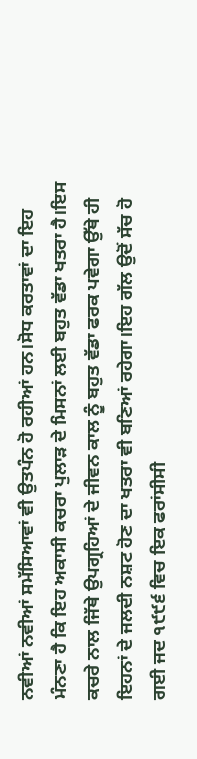ਨਵੀਆਂ ਨਵੀਆਂ ਸਮੱਸਿਆਵਾਂ ਵੀ ਉਤਪੰਨ ਹੋ ਰਹੀਆਂ ਹਨ।ਸੋਧ ਕਰਤਾਵਾਂ ਦਾ ਇਹ ਮੰਨਣਾ ਹੈ ਕਿ ਇਹ ਅਕਾਸੀ ਕਚਰਾ ਪੁਲਾੜ ਦੇ ਮਿਸਨਾਂ ਲਈ ਬਹੁਤ ਵੱਡਾ ਖਤਰਾ ਹੈ।ਇਸ ਕਚਰੇ ਨਾਲ ਜਿੱਥੇ ਉਪਗ੍ਰਹਿਆਂ ਦੇ ਜੀਵਨ ਕਾਲ ਨੂੰ ਬਹੁਤ ਵੱਡਾ ਫਰਕ ਪਵੇਗਾ ਉੱਥੇ ਹੀ ਇਹਨਾਂ ਦੇ ਜਲਦੀ ਨਸ਼ਟ ਹੋਣ ਦਾ ਖਤਰਾ ਵੀ ਬਣਿਆਂ ਰਹੇਗਾ।ਇਹ ਗੱਲ ਉਦੋਂ ਸੱਚ ਹੋ ਗਈ ਜਦ ੧੯੯੬ ਵਿਚ ਇਕ ਫਰਾਂਸੀਸੀ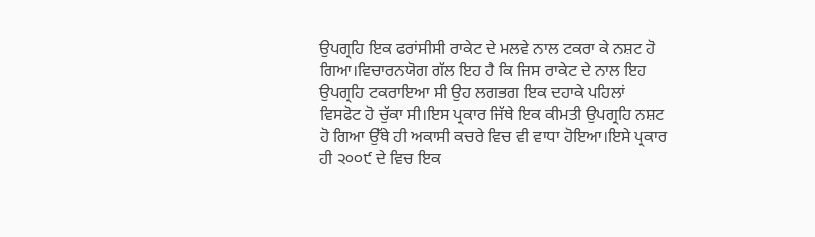ਉਪਗ੍ਰਹਿ ਇਕ ਫਰਾਂਸੀਸੀ ਰਾਕੇਟ ਦੇ ਮਲਵੇ ਨਾਲ ਟਕਰਾ ਕੇ ਨਸ਼ਟ ਹੋ ਗਿਆ।ਵਿਚਾਰਨਯੋਗ ਗੱਲ ਇਹ ਹੈ ਕਿ ਜਿਸ ਰਾਕੇਟ ਦੇ ਨਾਲ ਇਹ ਉਪਗ੍ਰਹਿ ਟਕਰਾਇਆ ਸੀ ਉਹ ਲਗਭਗ ਇਕ ਦਹਾਕੇ ਪਹਿਲਾਂ ਵਿਸਫੋਟ ਹੋ ਚੁੱਕਾ ਸੀ।ਇਸ ਪ੍ਰਕਾਰ ਜਿੱਥੇ ਇਕ ਕੀਮਤੀ ਉਪਗ੍ਰਹਿ ਨਸ਼ਟ ਹੋ ਗਿਆ ਉੱਥੇ ਹੀ ਅਕਾਸੀ ਕਚਰੇ ਵਿਚ ਵੀ ਵਾਧਾ ਹੋਇਆ।ਇਸੇ ਪ੍ਰਕਾਰ ਹੀ ੨੦੦੯ ਦੇ ਵਿਚ ਇਕ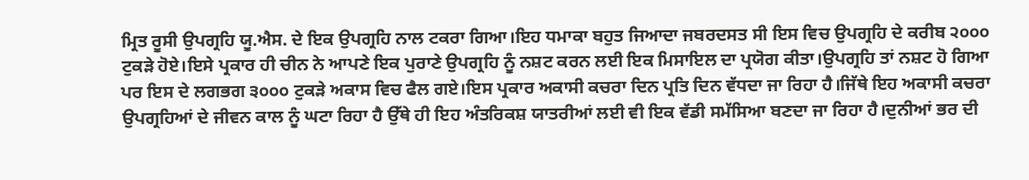ਮ੍ਰਿਤ ਰੂਸੀ ਉਪਗ੍ਰਹਿ ਯੂ.ਐਸ. ਦੇ ਇਕ ਉਪਗ੍ਰਹਿ ਨਾਲ ਟਕਰਾ ਗਿਆ।ਇਹ ਧਮਾਕਾ ਬਹੁਤ ਜਿਆਦਾ ਜਬਰਦਸਤ ਸੀ ਇਸ ਵਿਚ ਉਪਗ੍ਰਹਿ ਦੇ ਕਰੀਬ ੨੦੦੦ ਟੁਕੜੇ ਹੋਏ।ਇਸੇ ਪ੍ਰਕਾਰ ਹੀ ਚੀਨ ਨੇ ਆਪਣੇ ਇਕ ਪੁਰਾਣੇ ਉਪਗ੍ਰਹਿ ਨੂੰ ਨਸ਼ਟ ਕਰਨ ਲਈ ਇਕ ਮਿਸਾਇਲ ਦਾ ਪ੍ਰਯੋਗ ਕੀਤਾ।ਉਪਗ੍ਰਹਿ ਤਾਂ ਨਸ਼ਟ ਹੋ ਗਿਆ ਪਰ ਇਸ ਦੇ ਲਗਭਗ ੩੦੦੦ ਟੁਕੜੇ ਅਕਾਸ ਵਿਚ ਫੈਲ ਗਏ।ਇਸ ਪ੍ਰਕਾਰ ਅਕਾਸੀ ਕਚਰਾ ਦਿਨ ਪ੍ਰਤਿ ਦਿਨ ਵੱਧਦਾ ਜਾ ਰਿਹਾ ਹੈ।ਜਿੱਥੇ ਇਹ ਅਕਾਸੀ ਕਚਰਾ ਉਪਗ੍ਰਹਿਆਂ ਦੇ ਜੀਵਨ ਕਾਲ ਨੂੰ ਘਟਾ ਰਿਹਾ ਹੈ ਉੱਥੇ ਹੀ ਇਹ ਅੰਤਰਿਕਸ਼ ਯਾਤਰੀਆਂ ਲਈ ਵੀ ਇਕ ਵੱਡੀ ਸਮੱਸਿਆ ਬਣਦਾ ਜਾ ਰਿਹਾ ਹੈ।ਦੁਨੀਆਂ ਭਰ ਦੀ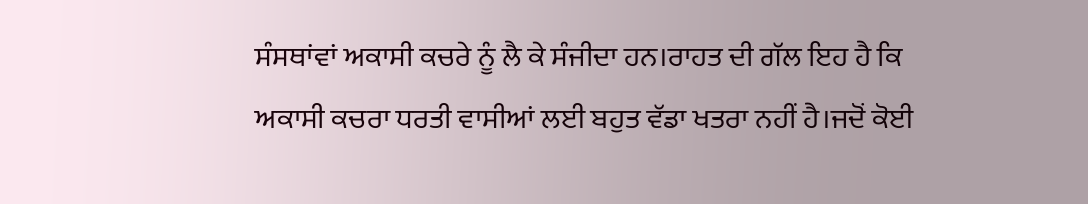ਸੰਸਥਾਂਵਾਂ ਅਕਾਸੀ ਕਚਰੇ ਨੂੰ ਲੈ ਕੇ ਸੰਜੀਦਾ ਹਨ।ਰਾਹਤ ਦੀ ਗੱਲ ਇਹ ਹੈ ਕਿ ਅਕਾਸੀ ਕਚਰਾ ਧਰਤੀ ਵਾਸੀਆਂ ਲਈ ਬਹੁਤ ਵੱਡਾ ਖਤਰਾ ਨਹੀਂ ਹੈ।ਜਦੋਂ ਕੋਈ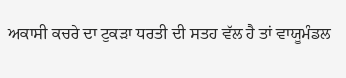ਅਕਾਸੀ ਕਚਰੇ ਦਾ ਟੁਕੜਾ ਧਰਤੀ ਦੀ ਸਤਹ ਵੱਲ ਹੈ ਤਾਂ ਵਾਯੂਮੰਡਲ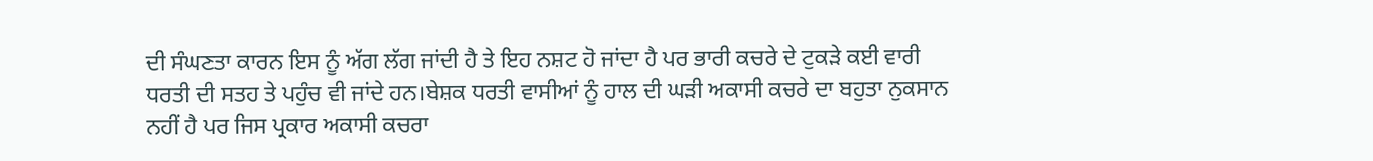ਦੀ ਸੰਘਣਤਾ ਕਾਰਨ ਇਸ ਨੂੰ ਅੱਗ ਲੱਗ ਜਾਂਦੀ ਹੈ ਤੇ ਇਹ ਨਸ਼ਟ ਹੋ ਜਾਂਦਾ ਹੈ ਪਰ ਭਾਰੀ ਕਚਰੇ ਦੇ ਟੁਕੜੇ ਕਈ ਵਾਰੀ ਧਰਤੀ ਦੀ ਸਤਹ ਤੇ ਪਹੁੰਚ ਵੀ ਜਾਂਦੇ ਹਨ।ਬੇਸ਼ਕ ਧਰਤੀ ਵਾਸੀਆਂ ਨੂੰ ਹਾਲ ਦੀ ਘੜੀ ਅਕਾਸੀ ਕਚਰੇ ਦਾ ਬਹੁਤਾ ਨੁਕਸਾਨ ਨਹੀਂ ਹੈ ਪਰ ਜਿਸ ਪ੍ਰਕਾਰ ਅਕਾਸੀ ਕਚਰਾ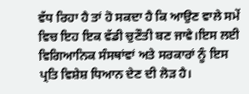ਵੱਧ ਰਿਹਾ ਹੈ ਤਾਂ ਹੋ ਸਕਦਾ ਹੈ ਕਿ ਆਉਣ ਵਾਲੇ ਸਮੇਂ ਵਿਚ ਇਹ ਇਕ ਵੱਡੀ ਚੁਣੌਤੀ ਬਣ ਜਾਵੇ।ਇਸ ਲਈ ਵਿਗਿਆਨਿਕ ਸੰਸਥਾਂਵਾਂ ਅਤੇ ਸਰਕਾਰਾਂ ਨੂੰ ਇਸ ਪ੍ਰਤਿ ਵਿਸ਼ੇਸ਼ ਧਿਆਨ ਦੇਣ ਦੀ ਲੋੜ ਹੈ।